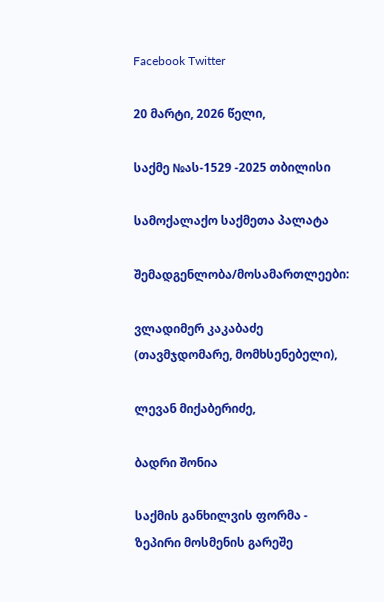Facebook Twitter

20 მარტი, 2026 წელი,

საქმე №ას-1529 -2025 თბილისი

სამოქალაქო საქმეთა პალატა

შემადგენლობა/მოსამართლეები:

ვლადიმერ კაკაბაძე (თავმჯდომარე, მომხსენებელი),

ლევან მიქაბერიძე,

ბადრი შონია

საქმის განხილვის ფორმა - ზეპირი მოსმენის გარეშე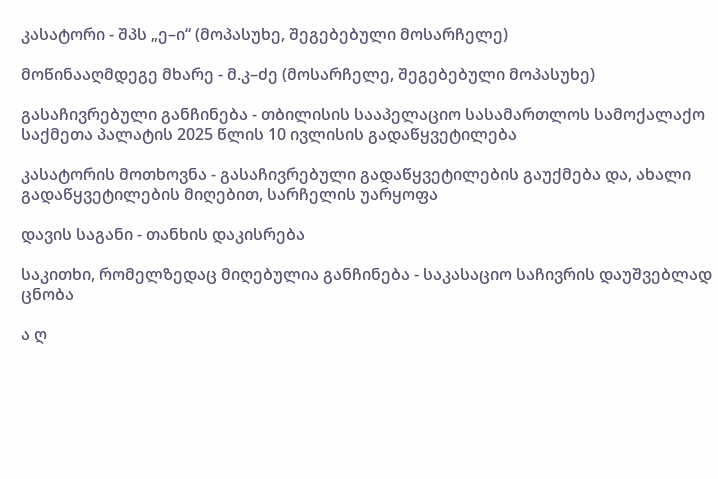კასატორი - შპს „ე–ი“ (მოპასუხე, შეგებებული მოსარჩელე)

მოწინააღმდეგე მხარე - მ.კ–ძე (მოსარჩელე, შეგებებული მოპასუხე)

გასაჩივრებული განჩინება - თბილისის სააპელაციო სასამართლოს სამოქალაქო საქმეთა პალატის 2025 წლის 10 ივლისის გადაწყვეტილება

კასატორის მოთხოვნა - გასაჩივრებული გადაწყვეტილების გაუქმება და, ახალი გადაწყვეტილების მიღებით, სარჩელის უარყოფა

დავის საგანი - თანხის დაკისრება

საკითხი, რომელზედაც მიღებულია განჩინება - საკასაციო საჩივრის დაუშვებლად ცნობა

ა ღ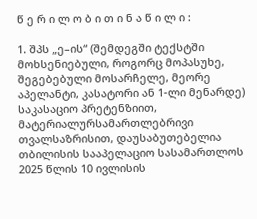წ ე რ ი ლ ო ბ ი თ ი ნ ა წ ი ლ ი :

1. შპს „ე–ის“ (შემდეგში ტექსტში მოხსენიებული, როგორც მოპასუხე, შეგებებული მოსარჩელე, მეორე აპელანტი, კასატორი ან 1-ლი მენარდე) საკასაციო პრეტენზიით, მატერიალურსამართლებრივი თვალსაზრისით, დაუსაბუთებელია თბილისის სააპელაციო სასამართლოს 2025 წლის 10 ივლისის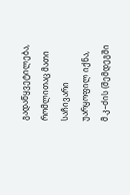გადაწყვეტილება, რომლითაც მათი საჩივარი უარყოფილ იქნა, მ.კ–ძის (შემდეგში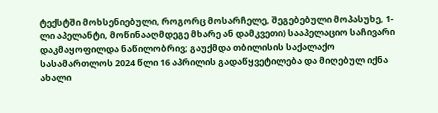ტექსტში მოხსენიებული, როგორც მოსარჩელე, შეგებებული მოპასუხე, 1-ლი აპელანტი, მოწინააღმდეგე მხარე ან დამკვეთი) სააპელაციო საჩივარი დაკმაყოფილდა ნაწილობრივ; გაუქმდა თბილისის საქალაქო სასამართლოს 2024 წლი 16 აპრილის გადაწყვეტილება და მიღებულ იქნა ახალი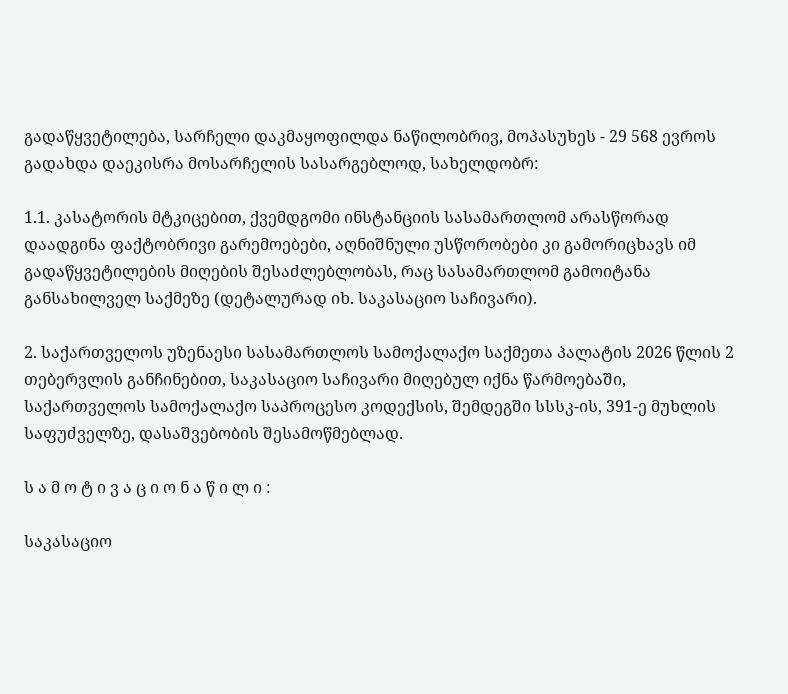გადაწყვეტილება, სარჩელი დაკმაყოფილდა ნაწილობრივ, მოპასუხეს - 29 568 ევროს გადახდა დაეკისრა მოსარჩელის სასარგებლოდ, სახელდობრ:

1.1. კასატორის მტკიცებით, ქვემდგომი ინსტანციის სასამართლომ არასწორად დაადგინა ფაქტობრივი გარემოებები, აღნიშნული უსწორობები კი გამორიცხავს იმ გადაწყვეტილების მიღების შესაძლებლობას, რაც სასამართლომ გამოიტანა განსახილველ საქმეზე (დეტალურად იხ. საკასაციო საჩივარი).

2. საქართველოს უზენაესი სასამართლოს სამოქალაქო საქმეთა პალატის 2026 წლის 2 თებერვლის განჩინებით, საკასაციო საჩივარი მიღებულ იქნა წარმოებაში, საქართველოს სამოქალაქო საპროცესო კოდექსის, შემდეგში სსსკ-ის, 391-ე მუხლის საფუძველზე, დასაშვებობის შესამოწმებლად.

ს ა მ ო ტ ი ვ ა ც ი ო ნ ა წ ი ლ ი :

საკასაციო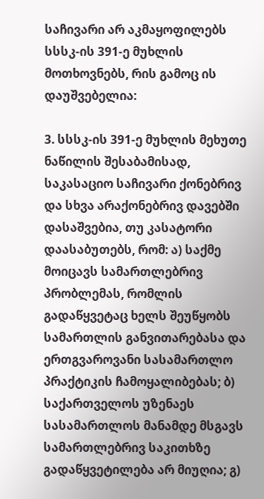საჩივარი არ აკმაყოფილებს სსსკ-ის 391-ე მუხლის მოთხოვნებს, რის გამოც ის დაუშვებელია:

3. სსსკ-ის 391-ე მუხლის მეხუთე ნაწილის შესაბამისად, საკასაციო საჩივარი ქონებრივ და სხვა არაქონებრივ დავებში დასაშვებია, თუ კასატორი დაასაბუთებს, რომ: ა) საქმე მოიცავს სამართლებრივ პრობლემას, რომლის გადაწყვეტაც ხელს შეუწყობს სამართლის განვითარებასა და ერთგვაროვანი სასამართლო პრაქტიკის ჩამოყალიბებას; ბ) საქართველოს უზენაეს სასამართლოს მანამდე მსგავს სამართლებრივ საკითხზე გადაწყვეტილება არ მიუღია; გ)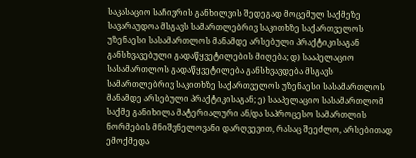საკასაციო საჩივრის განხილვის შედეგად მოცემულ საქმეზე სავარაუდოა მსგავს სამართლებრივ საკითხზე საქართველოს უზენაესი სასამართლოს მანამდე არსებული პრაქტიკისაგან განსხვავებული გადაწყვეტილების მიღება; დ) სააპელაციო სასამართლოს გადაწყვეტილება განსხვავდება მსგავს სამართლებრივ საკითხზე საქართველოს უზენაესი სასამართლოს მანამდე არსებული პრაქტიკისაგან; ე) სააპელაციო სასამართლომ საქმე განიხილა მატერიალური ან/და საპროცესო სამართლის ნორმების მნიშვნელოვანი დარღვევით, რასაც შეეძლო, არსებითად ემოქმედა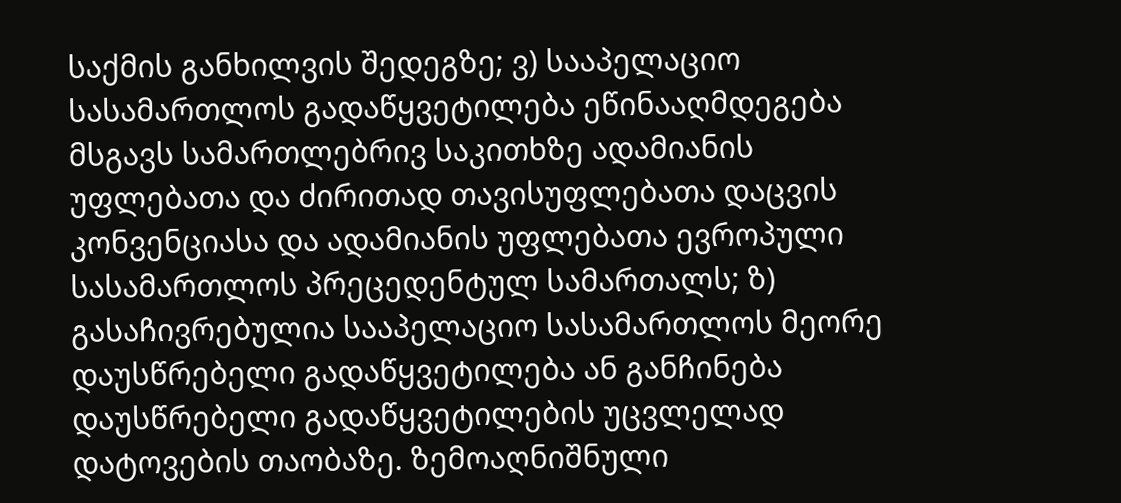საქმის განხილვის შედეგზე; ვ) სააპელაციო სასამართლოს გადაწყვეტილება ეწინააღმდეგება მსგავს სამართლებრივ საკითხზე ადამიანის უფლებათა და ძირითად თავისუფლებათა დაცვის კონვენციასა და ადამიანის უფლებათა ევროპული სასამართლოს პრეცედენტულ სამართალს; ზ) გასაჩივრებულია სააპელაციო სასამართლოს მეორე დაუსწრებელი გადაწყვეტილება ან განჩინება დაუსწრებელი გადაწყვეტილების უცვლელად დატოვების თაობაზე. ზემოაღნიშნული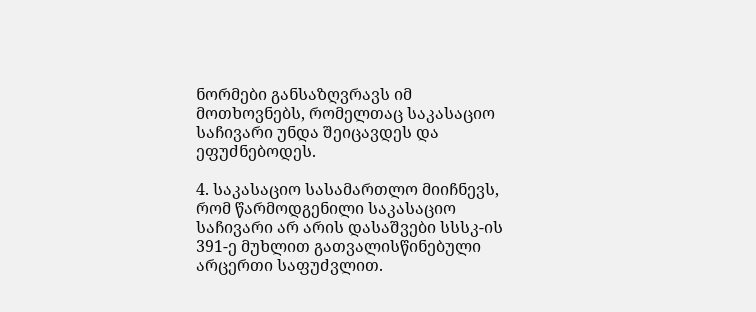ნორმები განსაზღვრავს იმ მოთხოვნებს, რომელთაც საკასაციო საჩივარი უნდა შეიცავდეს და ეფუძნებოდეს.

4. საკასაციო სასამართლო მიიჩნევს, რომ წარმოდგენილი საკასაციო საჩივარი არ არის დასაშვები სსსკ-ის 391-ე მუხლით გათვალისწინებული არცერთი საფუძვლით.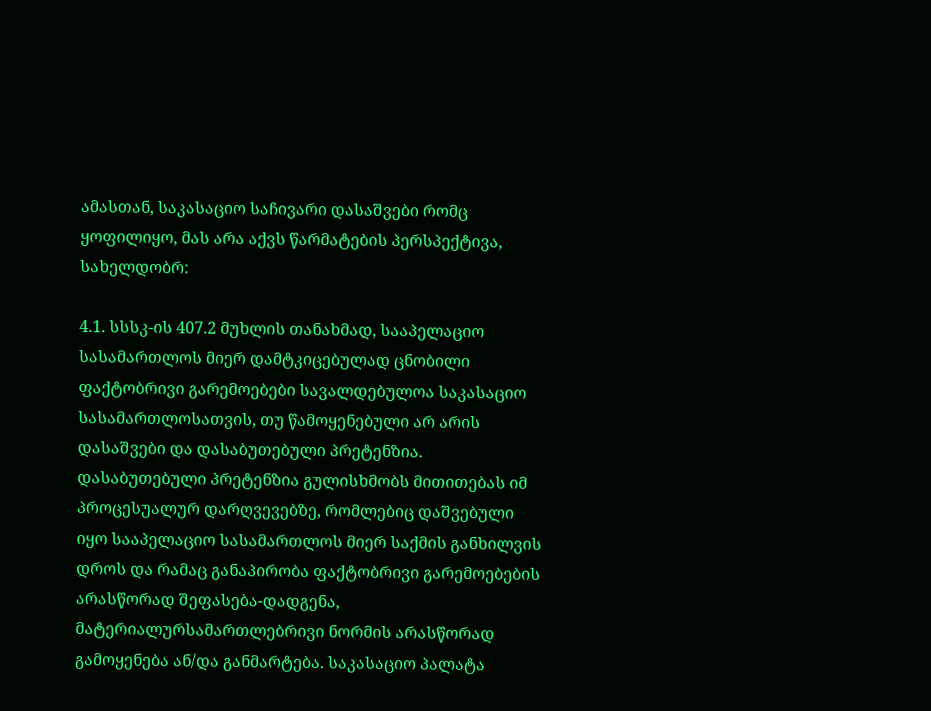ამასთან, საკასაციო საჩივარი დასაშვები რომც ყოფილიყო, მას არა აქვს წარმატების პერსპექტივა, სახელდობრ:

4.1. სსსკ-ის 407.2 მუხლის თანახმად, სააპელაციო სასამართლოს მიერ დამტკიცებულად ცნობილი ფაქტობრივი გარემოებები სავალდებულოა საკასაციო სასამართლოსათვის, თუ წამოყენებული არ არის დასაშვები და დასაბუთებული პრეტენზია. დასაბუთებული პრეტენზია გულისხმობს მითითებას იმ პროცესუალურ დარღვევებზე, რომლებიც დაშვებული იყო სააპელაციო სასამართლოს მიერ საქმის განხილვის დროს და რამაც განაპირობა ფაქტობრივი გარემოებების არასწორად შეფასება-დადგენა, მატერიალურსამართლებრივი ნორმის არასწორად გამოყენება ან/და განმარტება. საკასაციო პალატა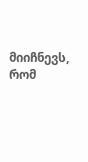მიიჩნევს, რომ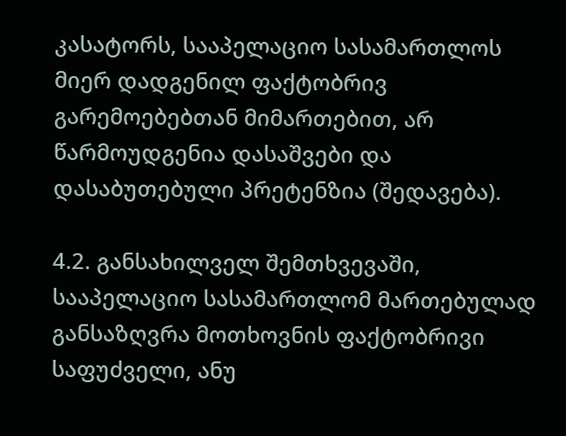კასატორს, სააპელაციო სასამართლოს მიერ დადგენილ ფაქტობრივ გარემოებებთან მიმართებით, არ წარმოუდგენია დასაშვები და დასაბუთებული პრეტენზია (შედავება).

4.2. განსახილველ შემთხვევაში, სააპელაციო სასამართლომ მართებულად განსაზღვრა მოთხოვნის ფაქტობრივი საფუძველი, ანუ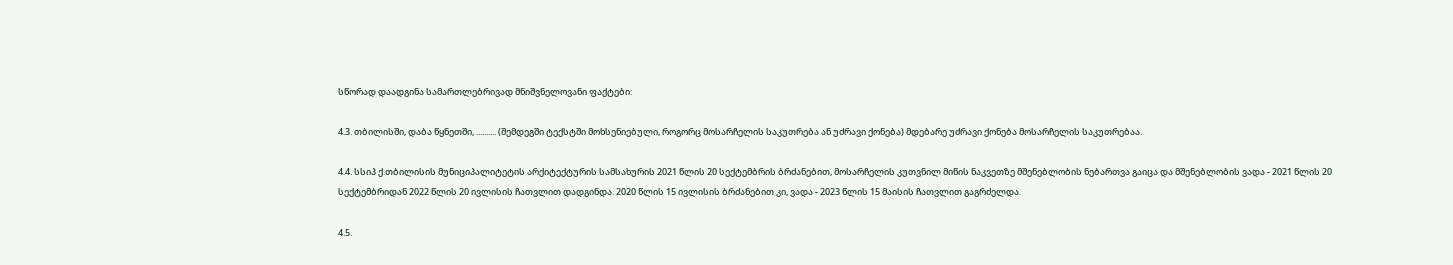სწორად დაადგინა სამართლებრივად მნიშვნელოვანი ფაქტები:

4.3. თბილისში, დაბა წყნეთში, .......... (შემდეგში ტექსტში მოხსენიებული, როგორც მოსარჩელის საკუთრება ან უძრავი ქონება) მდებარე უძრავი ქონება მოსარჩელის საკუთრებაა.

4.4. სსიპ ქ.თბილისის მუნიციპალიტეტის არქიტექტურის სამსახურის 2021 წლის 20 სექტემბრის ბრძანებით, მოსარჩელის კუთვნილ მიწის ნაკვეთზე მშენებლობის ნებართვა გაიცა და მშენებლობის ვადა - 2021 წლის 20 სექტემბრიდან 2022 წლის 20 ივლისის ჩათვლით დადგინდა. 2020 წლის 15 ივლისის ბრძანებით კი, ვადა - 2023 წლის 15 მაისის ჩათვლით გაგრძელდა.

4.5.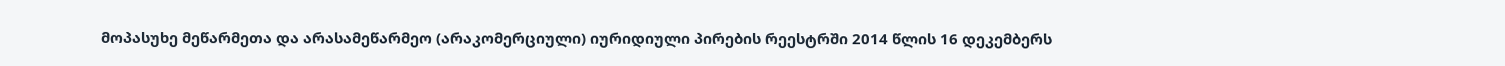მოპასუხე მეწარმეთა და არასამეწარმეო (არაკომერციული) იურიდიული პირების რეესტრში 2014 წლის 16 დეკემბერს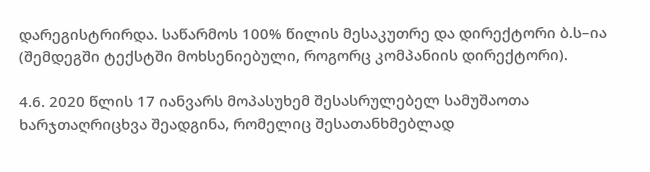დარეგისტრირდა. საწარმოს 100% წილის მესაკუთრე და დირექტორი ბ.ს–ია (შემდეგში ტექსტში მოხსენიებული, როგორც კომპანიის დირექტორი).

4.6. 2020 წლის 17 იანვარს მოპასუხემ შესასრულებელ სამუშაოთა ხარჯთაღრიცხვა შეადგინა, რომელიც შესათანხმებლად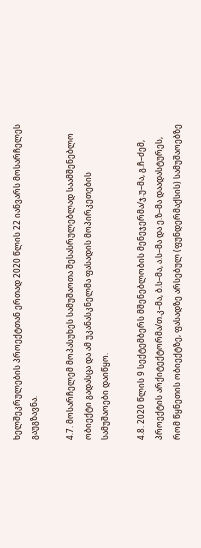ხელშეკრულების პროექტთან ერთად 2020 წლის 22 იანვარს მოსარჩელეს გაუგზავნა.

4.7. მოსარჩელემ მოპასუხეს სამუშაოთა შესასრულებლად საამშენებლო ობიექტი გადასცა და ამ უკანასკნელმა ფასადის მოპირკეთების სამუშაოები დაიწყო.

4.8. 2020 წლის 9 სექტემბერს მშენებლობის მენეჯერმა/ჯ.უ–მა, გ.ჩ–ძემ, პროექტის არქიტექტორმა/თ.კ–მა, ბ.ს–მა, ა.ს–მა და ე.ზ–მა დაადასტურეს, რომ წყნეთის ობიექტზე, ფასადზე არსებულ (ფუნდერმაქსის) სამუშაოებზე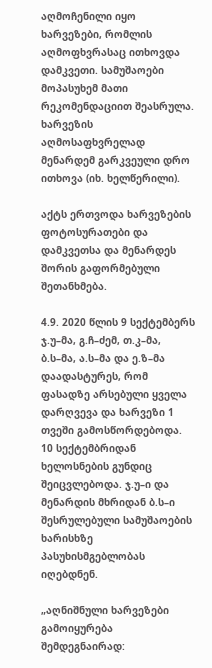აღმოჩენილი იყო ხარვეზები, რომლის აღმოფხვრასაც ითხოვდა დამკვეთი. სამუშაოები მოპასუხემ მათი რეკომენდაციით შეასრულა. ხარვეზის აღმოსაფხვრელად მენარდემ გარკვეული დრო ითხოვა (იხ. ხელწერილი).

აქტს ერთვოდა ხარვეზების ფოტოსურათები და დამკვეთსა და მენარდეს შორის გაფორმებული შეთანხმება.

4.9. 2020 წლის 9 სექტემბერს ჯ.უ–მა, გ.ჩ–ძემ, თ.კ–მა, ბ.ს–მა, ა.ს–მა და ე.ზ–მა დაადასტურეს, რომ ფასადზე არსებული ყველა დარღვევა და ხარვეზი 1 თვეში გამოსწორდებოდა. 10 სექტემბრიდან ხელოსნების გუნდიც შეიცვლებოდა. ჯ.უ–ი და მენარდის მხრიდან ბ.ს–ი შესრულებული სამუშაოების ხარისხზე პასუხისმგებლობას იღებდნენ.

„აღნიშნული ხარვეზები გამოიყურება შემდეგნაირად: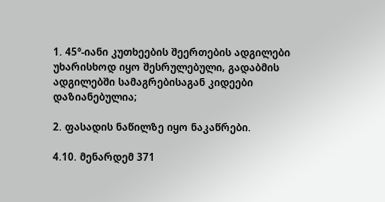1. 45°-იანი კუთხეების შეერთების ადგილები უხარისხოდ იყო შესრულებული, გადაბმის ადგილებში სამაგრებისაგან კიდეები დაზიანებულია;

2. ფასადის ნაწილზე იყო ნაკაწრები.

4.10. მენარდემ 371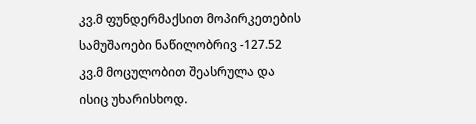კვ.მ ფუნდერმაქსით მოპირკეთების სამუშაოები ნაწილობრივ -127.52 კვ.მ მოცულობით შეასრულა და ისიც უხარისხოდ.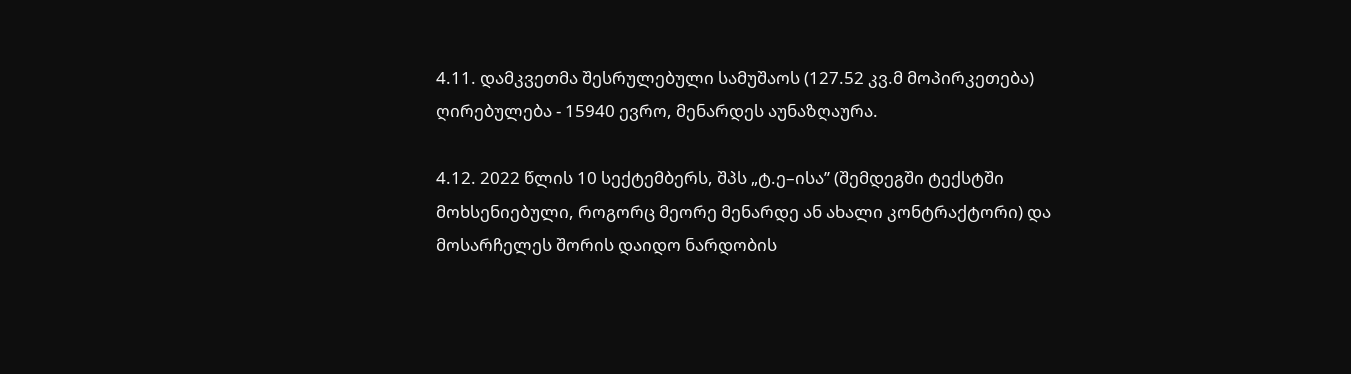4.11. დამკვეთმა შესრულებული სამუშაოს (127.52 კვ.მ მოპირკეთება) ღირებულება - 15940 ევრო, მენარდეს აუნაზღაურა.

4.12. 2022 წლის 10 სექტემბერს, შპს „ტ.ე–ისა’’ (შემდეგში ტექსტში მოხსენიებული, როგორც მეორე მენარდე ან ახალი კონტრაქტორი) და მოსარჩელეს შორის დაიდო ნარდობის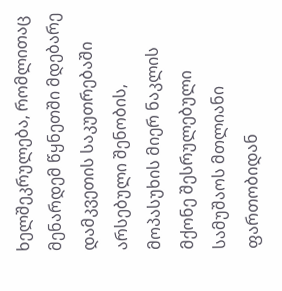ხელშეკრულება, რომლითაც მენარდემ წყნეთში მდებარე დამკვეთის საკუთრებაში არსებული შენობის, მოპასუხის მიერ ნაკლის მქონე შესრულებული სამუშაოს მთლიანი ფართობიდან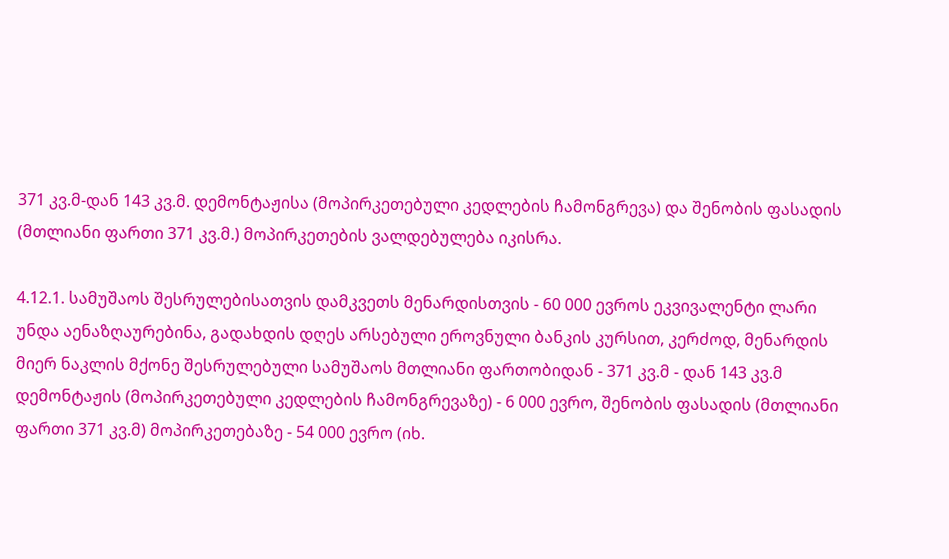371 კვ.მ-დან 143 კვ.მ. დემონტაჟისა (მოპირკეთებული კედლების ჩამონგრევა) და შენობის ფასადის (მთლიანი ფართი 371 კვ.მ.) მოპირკეთების ვალდებულება იკისრა.

4.12.1. სამუშაოს შესრულებისათვის დამკვეთს მენარდისთვის - 60 000 ევროს ეკვივალენტი ლარი უნდა აენაზღაურებინა, გადახდის დღეს არსებული ეროვნული ბანკის კურსით, კერძოდ, მენარდის მიერ ნაკლის მქონე შესრულებული სამუშაოს მთლიანი ფართობიდან - 371 კვ.მ - დან 143 კვ.მ დემონტაჟის (მოპირკეთებული კედლების ჩამონგრევაზე) - 6 000 ევრო, შენობის ფასადის (მთლიანი ფართი 371 კვ.მ) მოპირკეთებაზე - 54 000 ევრო (იხ.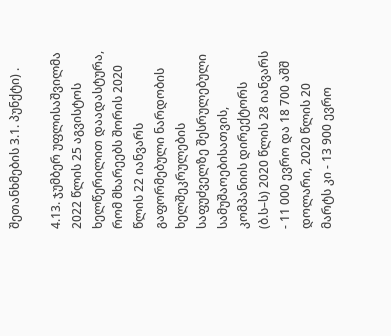შეთანხმების 3.1. პუნქტი) .

4.13. ჯუმბერ უფლისაშვილმა 2022 წლის 25 აგვისტოს ხელწერილით დაადასტურა, რომ მხარეებს შორის 2020 წლის 22 იანვარს გაფორმებული ნარდობის ხელშეკრულების საფუძველზე შესრულებული სამუშაოებისათვის, კომპანიის დირექტორს (ბ.ს–ს) 2020 წლის 28 იანვარს - 11 000 ევრო და 18 700 აშშ დოლარი, 2020 წლის 20 მარტს კი - 13 900 ევრო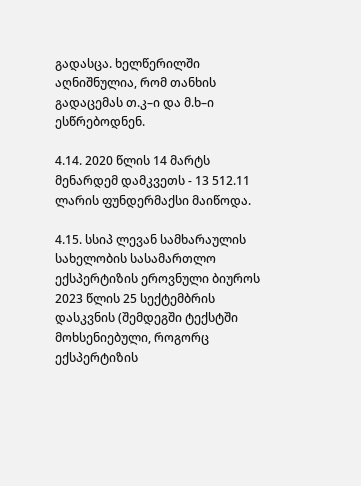გადასცა. ხელწერილში აღნიშნულია, რომ თანხის გადაცემას თ.კ–ი და მ.ხ–ი ესწრებოდნენ.

4.14. 2020 წლის 14 მარტს მენარდემ დამკვეთს - 13 512.11 ლარის ფუნდერმაქსი მაიწოდა.

4.15. სსიპ ლევან სამხარაულის სახელობის სასამართლო ექსპერტიზის ეროვნული ბიუროს 2023 წლის 25 სექტემბრის დასკვნის (შემდეგში ტექსტში მოხსენიებული, როგორც ექსპერტიზის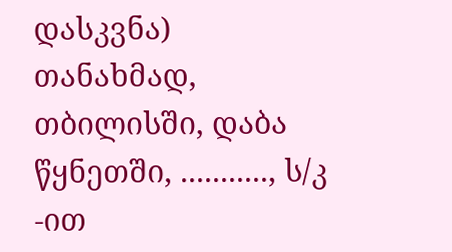დასკვნა) თანახმად, თბილისში, დაბა წყნეთში, ..........., ს/კ -ით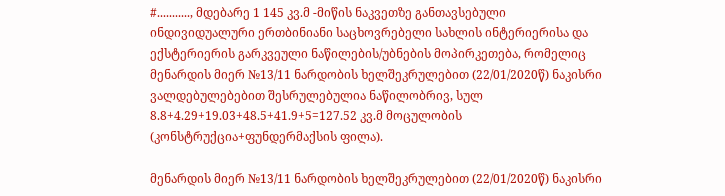#..........., მდებარე 1 145 კვ.მ -მიწის ნაკვეთზე განთავსებული ინდივიდუალური ერთბინიანი საცხოვრებელი სახლის ინტერიერისა და ექსტერიერის გარკვეული ნაწილების/უბნების მოპირკეთება, რომელიც მენარდის მიერ №13/11 ნარდობის ხელშეკრულებით (22/01/2020წ) ნაკისრი ვალდებულებებით შესრულებულია ნაწილობრივ, სულ 8.8+4.29+19.03+48.5+41.9+5=127.52 კვ.მ მოცულობის (კონსტრუქცია+ფუნდერმაქსის ფილა).

მენარდის მიერ №13/11 ნარდობის ხელშეკრულებით (22/01/2020წ) ნაკისრი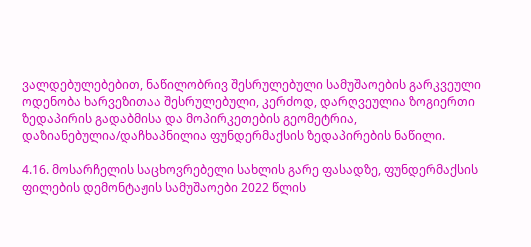ვალდებულებებით, ნაწილობრივ შესრულებული სამუშაოების გარკვეული ოდენობა ხარვეზითაა შესრულებული, კერძოდ, დარღვეულია ზოგიერთი ზედაპირის გადაბმისა და მოპირკეთების გეომეტრია, დაზიანებულია/დაჩხაპნილია ფუნდერმაქსის ზედაპირების ნაწილი.

4.16. მოსარჩელის საცხოვრებელი სახლის გარე ფასადზე, ფუნდერმაქსის ფილების დემონტაჟის სამუშაოები 2022 წლის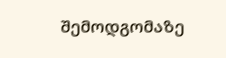შემოდგომაზე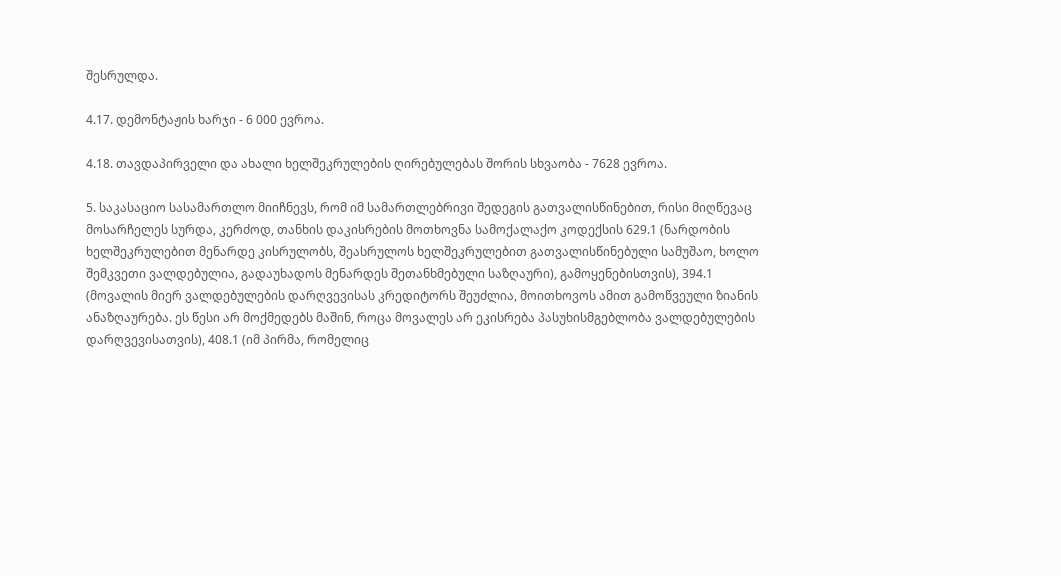შესრულდა.

4.17. დემონტაჟის ხარჯი - 6 000 ევროა.

4.18. თავდაპირველი და ახალი ხელშეკრულების ღირებულებას შორის სხვაობა - 7628 ევროა.

5. საკასაციო სასამართლო მიიჩნევს, რომ იმ სამართლებრივი შედეგის გათვალისწინებით, რისი მიღწევაც მოსარჩელეს სურდა, კერძოდ, თანხის დაკისრების მოთხოვნა სამოქალაქო კოდექსის 629.1 (ნარდობის ხელშეკრულებით მენარდე კისრულობს, შეასრულოს ხელშეკრულებით გათვალისწინებული სამუშაო, ხოლო შემკვეთი ვალდებულია, გადაუხადოს მენარდეს შეთანხმებული საზღაური), გამოყენებისთვის), 394.1 (მოვალის მიერ ვალდებულების დარღვევისას კრედიტორს შეუძლია, მოითხოვოს ამით გამოწვეული ზიანის ანაზღაურება. ეს წესი არ მოქმედებს მაშინ, როცა მოვალეს არ ეკისრება პასუხისმგებლობა ვალდებულების დარღვევისათვის), 408.1 (იმ პირმა, რომელიც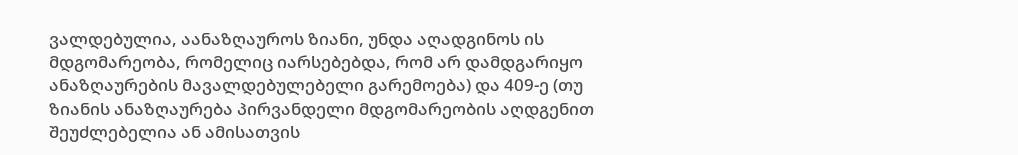ვალდებულია, აანაზღაუროს ზიანი, უნდა აღადგინოს ის მდგომარეობა, რომელიც იარსებებდა, რომ არ დამდგარიყო ანაზღაურების მავალდებულებელი გარემოება) და 409-ე (თუ ზიანის ანაზღაურება პირვანდელი მდგომარეობის აღდგენით შეუძლებელია ან ამისათვის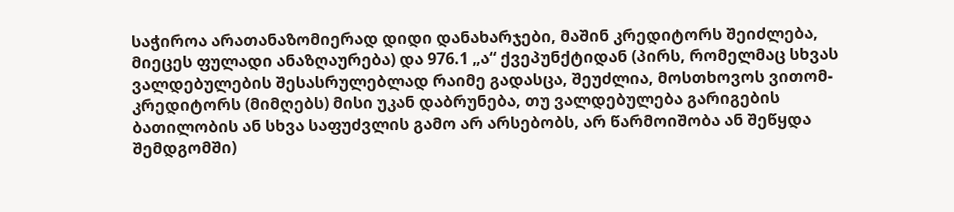საჭიროა არათანაზომიერად დიდი დანახარჯები, მაშინ კრედიტორს შეიძლება, მიეცეს ფულადი ანაზღაურება) და 976.1 „ა“ ქვეპუნქტიდან (პირს, რომელმაც სხვას ვალდებულების შესასრულებლად რაიმე გადასცა, შეუძლია, მოსთხოვოს ვითომ-კრედიტორს (მიმღებს) მისი უკან დაბრუნება, თუ ვალდებულება გარიგების ბათილობის ან სხვა საფუძვლის გამო არ არსებობს, არ წარმოიშობა ან შეწყდა შემდგომში)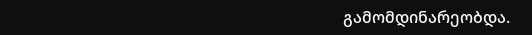გამომდინარეობდა.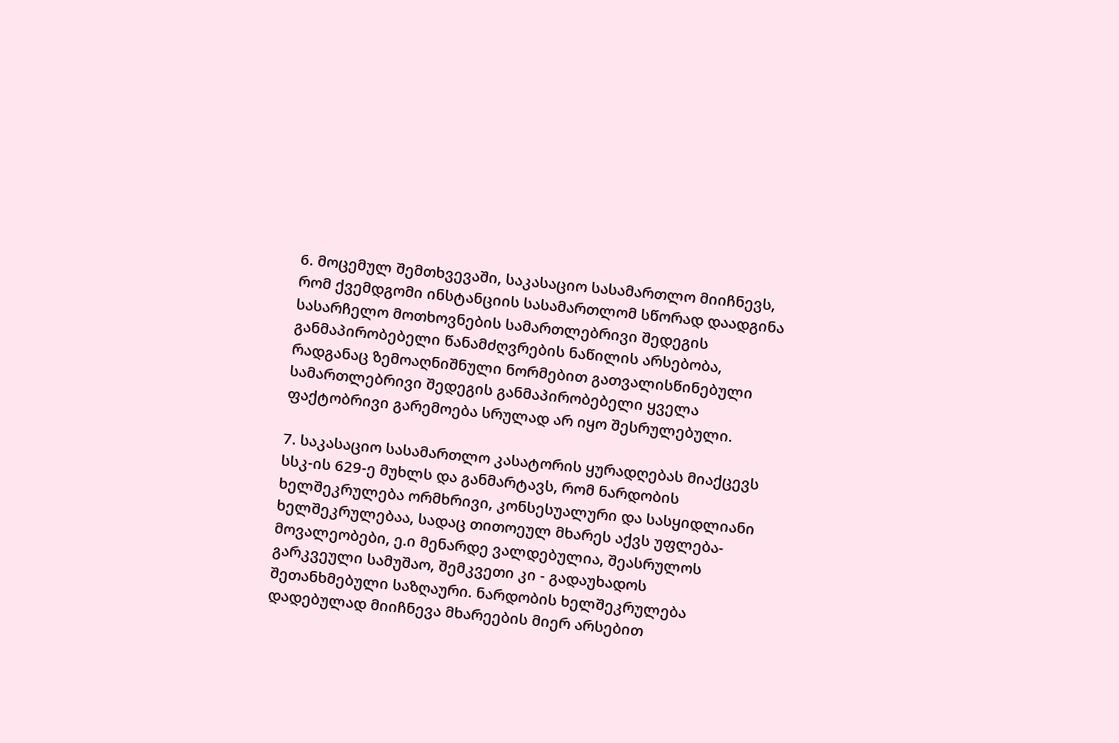6. მოცემულ შემთხვევაში, საკასაციო სასამართლო მიიჩნევს, რომ ქვემდგომი ინსტანციის სასამართლომ სწორად დაადგინა სასარჩელო მოთხოვნების სამართლებრივი შედეგის განმაპირობებელი წანამძღვრების ნაწილის არსებობა, რადგანაც ზემოაღნიშნული ნორმებით გათვალისწინებული სამართლებრივი შედეგის განმაპირობებელი ყველა ფაქტობრივი გარემოება სრულად არ იყო შესრულებული.

7. საკასაციო სასამართლო კასატორის ყურადღებას მიაქცევს სსკ-ის 629-ე მუხლს და განმარტავს, რომ ნარდობის ხელშეკრულება ორმხრივი, კონსესუალური და სასყიდლიანი ხელშეკრულებაა, სადაც თითოეულ მხარეს აქვს უფლება-მოვალეობები, ე.ი მენარდე ვალდებულია, შეასრულოს გარკვეული სამუშაო, შემკვეთი კი - გადაუხადოს შეთანხმებული საზღაური. ნარდობის ხელშეკრულება დადებულად მიიჩნევა მხარეების მიერ არსებით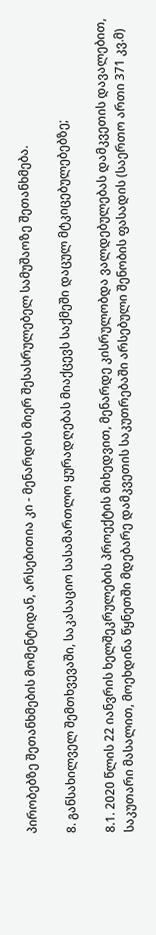პირობებზე შეთანხმების მომენტიდან, არსებითია კი - მენარდის მიერ შესასრულებელ სამუშაოზე შეთანხმება.

8. განსახილველ შემთხვევაში, საკასაციო სასამართლო ყურადღებას მიაქცევს საქმეში დაცულ მტკიცებულებებზე;

8.1. 2020 წლის 22 იანვრის ხელშეკრულების პროექტის მიხედვით, მენარდე კისრულობდა ვალდებულებას დამკვეთის დავალებით, საკუთარი მასალით, მოეხდინა წყნეთში მდებარე დამკვეთის საკუთრებაში არსებული შენობის ფასადის (საერთო ართი 371 კვ.მ)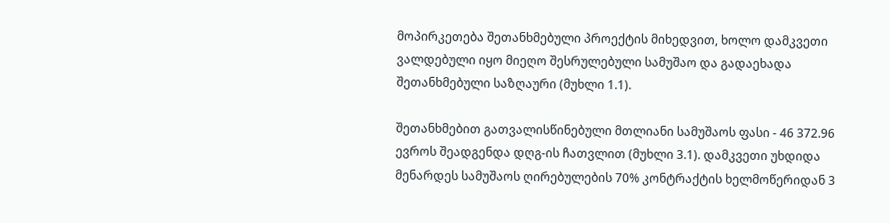მოპირკეთება შეთანხმებული პროექტის მიხედვით, ხოლო დამკვეთი ვალდებული იყო მიეღო შესრულებული სამუშაო და გადაეხადა შეთანხმებული საზღაური (მუხლი 1.1).

შეთანხმებით გათვალისწინებული მთლიანი სამუშაოს ფასი - 46 372.96 ევროს შეადგენდა დღგ-ის ჩათვლით (მუხლი 3.1). დამკვეთი უხდიდა მენარდეს სამუშაოს ღირებულების 70% კონტრაქტის ხელმოწერიდან 3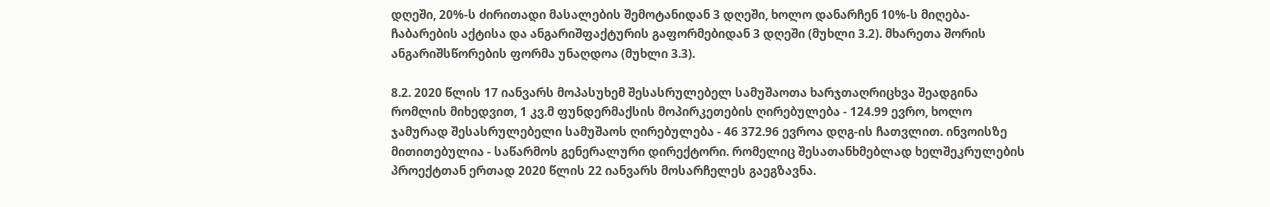დღეში, 20%-ს ძირითადი მასალების შემოტანიდან 3 დღეში, ხოლო დანარჩენ 10%-ს მიღება-ჩაბარების აქტისა და ანგარიშფაქტურის გაფორმებიდან 3 დღეში (მუხლი 3.2). მხარეთა შორის ანგარიშსწორების ფორმა უნაღდოა (მუხლი 3.3).

8.2. 2020 წლის 17 იანვარს მოპასუხემ შესასრულებელ სამუშაოთა ხარჯთაღრიცხვა შეადგინა რომლის მიხედვით, 1 კვ.მ ფუნდერმაქსის მოპირკეთების ღირებულება - 124.99 ევრო, ხოლო ჯამურად შესასრულებელი სამუშაოს ღირებულება - 46 372.96 ევროა დღგ-ის ჩათვლით. ინვოისზე მითითებულია - საწარმოს გენერალური დირექტორი. რომელიც შესათანხმებლად ხელშეკრულების პროექტთან ერთად 2020 წლის 22 იანვარს მოსარჩელეს გაეგზავნა.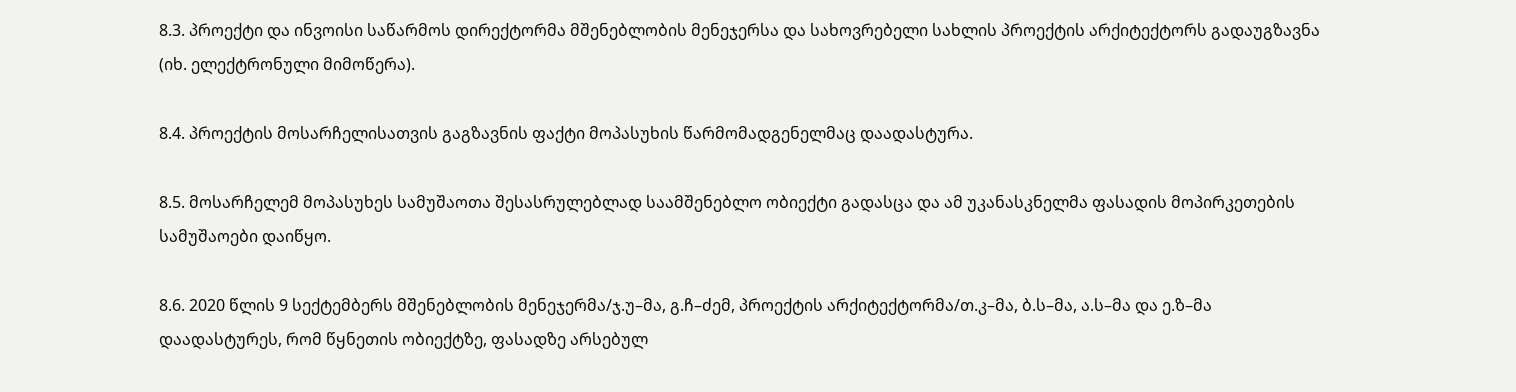8.3. პროექტი და ინვოისი საწარმოს დირექტორმა მშენებლობის მენეჯერსა და სახოვრებელი სახლის პროექტის არქიტექტორს გადაუგზავნა (იხ. ელექტრონული მიმოწერა).

8.4. პროექტის მოსარჩელისათვის გაგზავნის ფაქტი მოპასუხის წარმომადგენელმაც დაადასტურა.

8.5. მოსარჩელემ მოპასუხეს სამუშაოთა შესასრულებლად საამშენებლო ობიექტი გადასცა და ამ უკანასკნელმა ფასადის მოპირკეთების სამუშაოები დაიწყო.

8.6. 2020 წლის 9 სექტემბერს მშენებლობის მენეჯერმა/ჯ.უ–მა, გ.ჩ–ძემ, პროექტის არქიტექტორმა/თ.კ–მა, ბ.ს–მა, ა.ს–მა და ე.ზ–მა დაადასტურეს, რომ წყნეთის ობიექტზე, ფასადზე არსებულ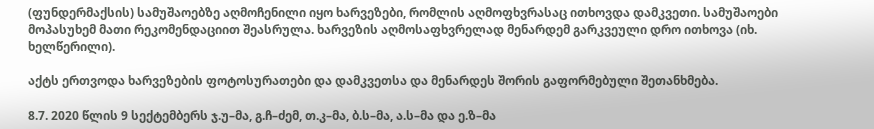(ფუნდერმაქსის) სამუშაოებზე აღმოჩენილი იყო ხარვეზები, რომლის აღმოფხვრასაც ითხოვდა დამკვეთი. სამუშაოები მოპასუხემ მათი რეკომენდაციით შეასრულა. ხარვეზის აღმოსაფხვრელად მენარდემ გარკვეული დრო ითხოვა (იხ. ხელწერილი).

აქტს ერთვოდა ხარვეზების ფოტოსურათები და დამკვეთსა და მენარდეს შორის გაფორმებული შეთანხმება.

8.7. 2020 წლის 9 სექტემბერს ჯ.უ–მა, გ.ჩ–ძემ, თ.კ–მა, ბ.ს–მა, ა.ს–მა და ე.ზ–მა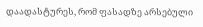დაადასტურეს, რომ ფასადზე არსებული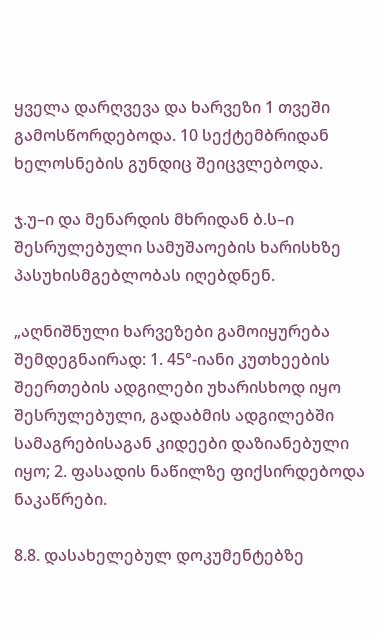ყველა დარღვევა და ხარვეზი 1 თვეში გამოსწორდებოდა. 10 სექტემბრიდან ხელოსნების გუნდიც შეიცვლებოდა.

ჯ.უ–ი და მენარდის მხრიდან ბ.ს–ი შესრულებული სამუშაოების ხარისხზე პასუხისმგებლობას იღებდნენ.

„აღნიშნული ხარვეზები გამოიყურება შემდეგნაირად: 1. 45°-იანი კუთხეების შეერთების ადგილები უხარისხოდ იყო შესრულებული, გადაბმის ადგილებში სამაგრებისაგან კიდეები დაზიანებული იყო; 2. ფასადის ნაწილზე ფიქსირდებოდა ნაკაწრები.

8.8. დასახელებულ დოკუმენტებზე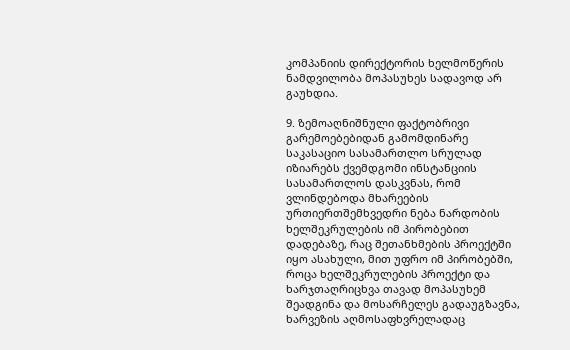კომპანიის დირექტორის ხელმოწერის ნამდვილობა მოპასუხეს სადავოდ არ გაუხდია.

9. ზემოაღნიშნული ფაქტობრივი გარემოებებიდან გამომდინარე საკასაციო სასამართლო სრულად იზიარებს ქვემდგომი ინსტანციის სასამართლოს დასკვნას, რომ ვლინდებოდა მხარეების ურთიერთშემხვედრი ნება ნარდობის ხელშეკრულების იმ პირობებით დადებაზე, რაც შეთანხმების პროექტში იყო ასახული, მით უფრო იმ პირობებში, როცა ხელშეკრულების პროექტი და ხარჯთაღრიცხვა თავად მოპასუხემ შეადგინა და მოსარჩელეს გადაუგზავნა, ხარვეზის აღმოსაფხვრელადაც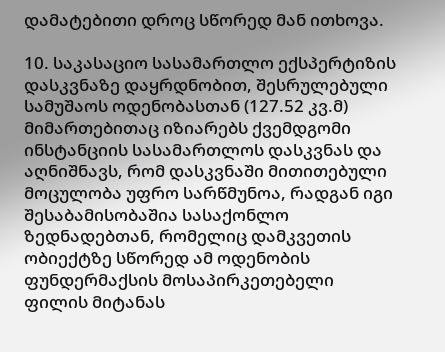დამატებითი დროც სწორედ მან ითხოვა.

10. საკასაციო სასამართლო ექსპერტიზის დასკვნაზე დაყრდნობით, შესრულებული სამუშაოს ოდენობასთან (127.52 კვ.მ) მიმართებითაც იზიარებს ქვემდგომი ინსტანციის სასამართლოს დასკვნას და აღნიშნავს, რომ დასკვნაში მითითებული მოცულობა უფრო სარწმუნოა, რადგან იგი შესაბამისობაშია სასაქონლო ზედნადებთან, რომელიც დამკვეთის ობიექტზე სწორედ ამ ოდენობის ფუნდერმაქსის მოსაპირკეთებელი ფილის მიტანას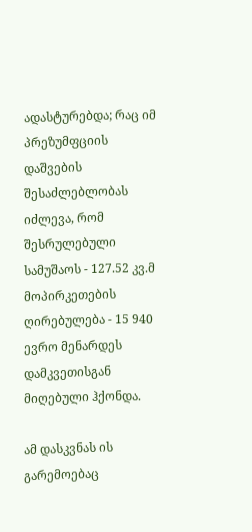ადასტურებდა; რაც იმ პრეზუმფციის დაშვების შესაძლებლობას იძლევა, რომ შესრულებული სამუშაოს - 127.52 კვ.მ მოპირკეთების ღირებულება - 15 940 ევრო მენარდეს დამკვეთისგან მიღებული ჰქონდა.

ამ დასკვნას ის გარემოებაც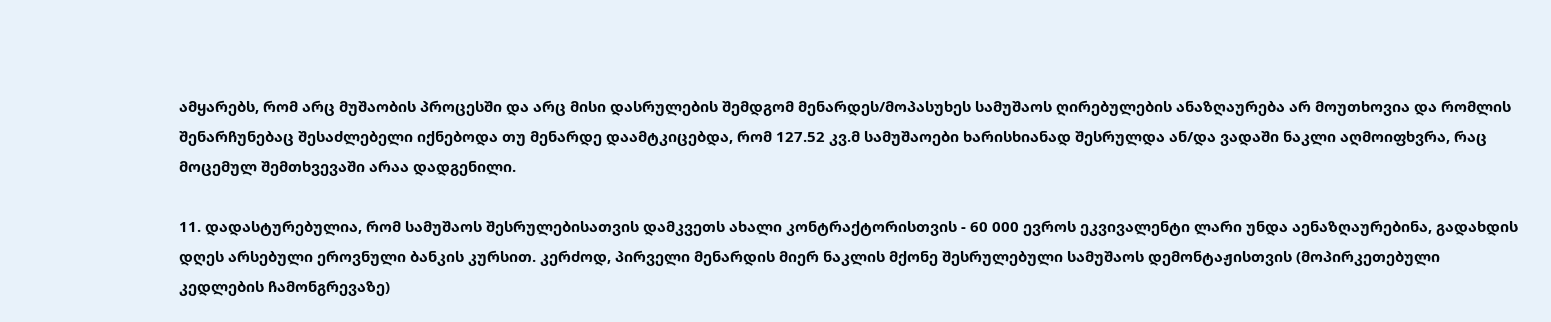ამყარებს, რომ არც მუშაობის პროცესში და არც მისი დასრულების შემდგომ მენარდეს/მოპასუხეს სამუშაოს ღირებულების ანაზღაურება არ მოუთხოვია და რომლის შენარჩუნებაც შესაძლებელი იქნებოდა თუ მენარდე დაამტკიცებდა, რომ 127.52 კვ.მ სამუშაოები ხარისხიანად შესრულდა ან/და ვადაში ნაკლი აღმოიფხვრა, რაც მოცემულ შემთხვევაში არაა დადგენილი.

11. დადასტურებულია, რომ სამუშაოს შესრულებისათვის დამკვეთს ახალი კონტრაქტორისთვის - 60 000 ევროს ეკვივალენტი ლარი უნდა აენაზღაურებინა, გადახდის დღეს არსებული ეროვნული ბანკის კურსით. კერძოდ, პირველი მენარდის მიერ ნაკლის მქონე შესრულებული სამუშაოს დემონტაჟისთვის (მოპირკეთებული კედლების ჩამონგრევაზე)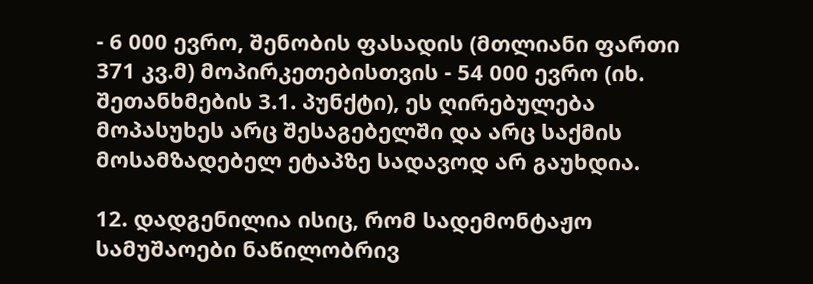- 6 000 ევრო, შენობის ფასადის (მთლიანი ფართი 371 კვ.მ) მოპირკეთებისთვის - 54 000 ევრო (იხ. შეთანხმების 3.1. პუნქტი), ეს ღირებულება მოპასუხეს არც შესაგებელში და არც საქმის მოსამზადებელ ეტაპზე სადავოდ არ გაუხდია.

12. დადგენილია ისიც, რომ სადემონტაჟო სამუშაოები ნაწილობრივ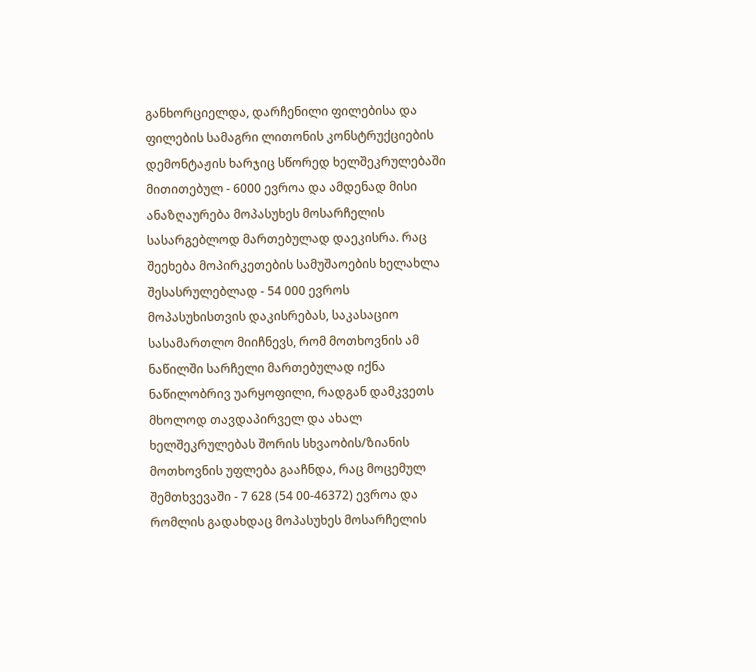განხორციელდა, დარჩენილი ფილებისა და ფილების სამაგრი ლითონის კონსტრუქციების დემონტაჟის ხარჯიც სწორედ ხელშეკრულებაში მითითებულ - 6000 ევროა და ამდენად მისი ანაზღაურება მოპასუხეს მოსარჩელის სასარგებლოდ მართებულად დაეკისრა. რაც შეეხება მოპირკეთების სამუშაოების ხელახლა შესასრულებლად - 54 000 ევროს მოპასუხისთვის დაკისრებას, საკასაციო სასამართლო მიიჩნევს, რომ მოთხოვნის ამ ნაწილში სარჩელი მართებულად იქნა ნაწილობრივ უარყოფილი, რადგან დამკვეთს მხოლოდ თავდაპირველ და ახალ ხელშეკრულებას შორის სხვაობის/ზიანის მოთხოვნის უფლება გააჩნდა, რაც მოცემულ შემთხვევაში - 7 628 (54 00-46372) ევროა და რომლის გადახდაც მოპასუხეს მოსარჩელის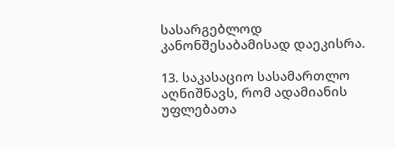სასარგებლოდ კანონშესაბამისად დაეკისრა.

13. საკასაციო სასამართლო აღნიშნავს, რომ ადამიანის უფლებათა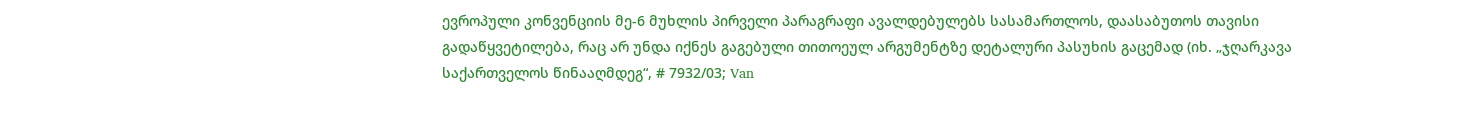ევროპული კონვენციის მე-6 მუხლის პირველი პარაგრაფი ავალდებულებს სასამართლოს, დაასაბუთოს თავისი გადაწყვეტილება, რაც არ უნდა იქნეს გაგებული თითოეულ არგუმენტზე დეტალური პასუხის გაცემად (იხ. „ჯღარკავა საქართველოს წინააღმდეგ“, # 7932/03; Van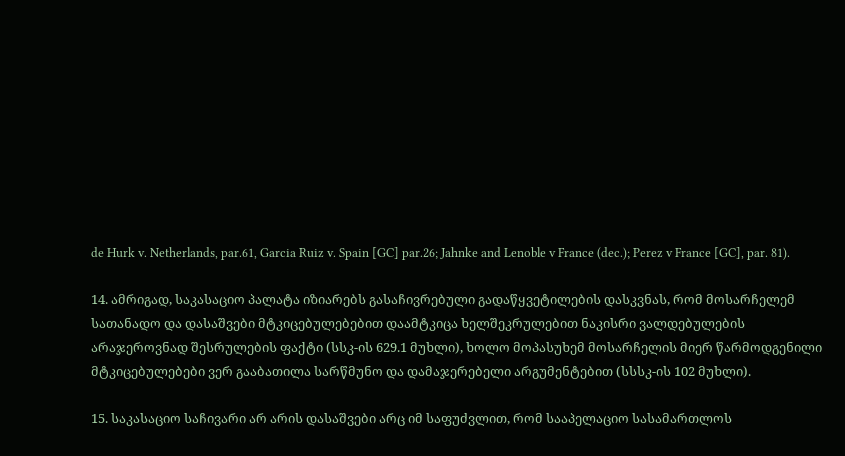de Hurk v. Netherlands, par.61, Garcia Ruiz v. Spain [GC] par.26; Jahnke and Lenoble v France (dec.); Perez v France [GC], par. 81).

14. ამრიგად, საკასაციო პალატა იზიარებს გასაჩივრებული გადაწყვეტილების დასკვნას, რომ მოსარჩელემ სათანადო და დასაშვები მტკიცებულებებით დაამტკიცა ხელშეკრულებით ნაკისრი ვალდებულების არაჯეროვნად შესრულების ფაქტი (სსკ-ის 629.1 მუხლი), ხოლო მოპასუხემ მოსარჩელის მიერ წარმოდგენილი მტკიცებულებები ვერ გააბათილა სარწმუნო და დამაჯერებელი არგუმენტებით (სსსკ-ის 102 მუხლი).

15. საკასაციო საჩივარი არ არის დასაშვები არც იმ საფუძვლით, რომ სააპელაციო სასამართლოს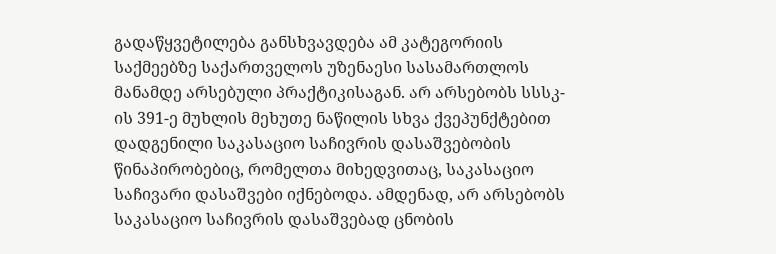გადაწყვეტილება განსხვავდება ამ კატეგორიის საქმეებზე საქართველოს უზენაესი სასამართლოს მანამდე არსებული პრაქტიკისაგან. არ არსებობს სსსკ-ის 391-ე მუხლის მეხუთე ნაწილის სხვა ქვეპუნქტებით დადგენილი საკასაციო საჩივრის დასაშვებობის წინაპირობებიც, რომელთა მიხედვითაც, საკასაციო საჩივარი დასაშვები იქნებოდა. ამდენად, არ არსებობს საკასაციო საჩივრის დასაშვებად ცნობის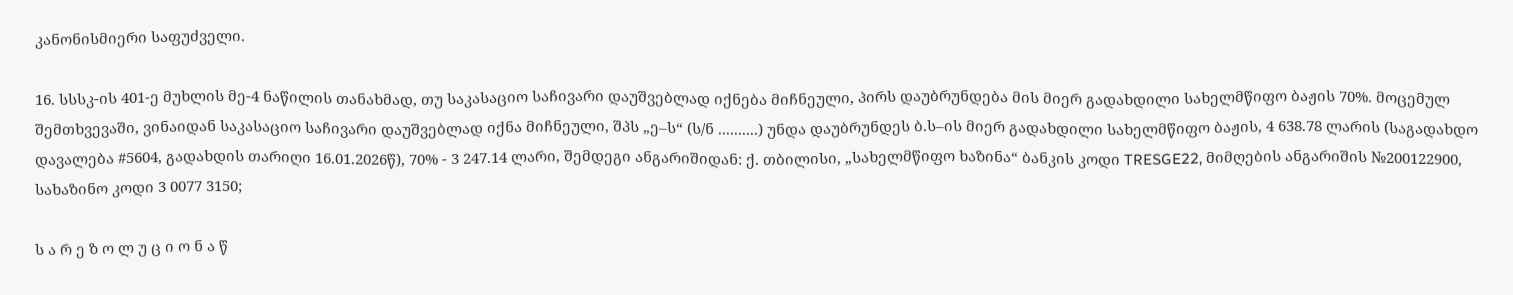კანონისმიერი საფუძველი.

16. სსსკ-ის 401-ე მუხლის მე-4 ნაწილის თანახმად, თუ საკასაციო საჩივარი დაუშვებლად იქნება მიჩნეული, პირს დაუბრუნდება მის მიერ გადახდილი სახელმწიფო ბაჟის 70%. მოცემულ შემთხვევაში, ვინაიდან საკასაციო საჩივარი დაუშვებლად იქნა მიჩნეული, შპს „ე–ს“ (ს/ნ ..........) უნდა დაუბრუნდეს ბ.ს–ის მიერ გადახდილი სახელმწიფო ბაჟის, 4 638.78 ლარის (საგადახდო დავალება #5604, გადახდის თარიღი 16.01.2026წ), 70% - 3 247.14 ლარი, შემდეგი ანგარიშიდან: ქ. თბილისი, „სახელმწიფო ხაზინა“ ბანკის კოდი TRESGE22, მიმღების ანგარიშის №200122900, სახაზინო კოდი 3 0077 3150;

ს ა რ ე ზ ო ლ უ ც ი ო ნ ა წ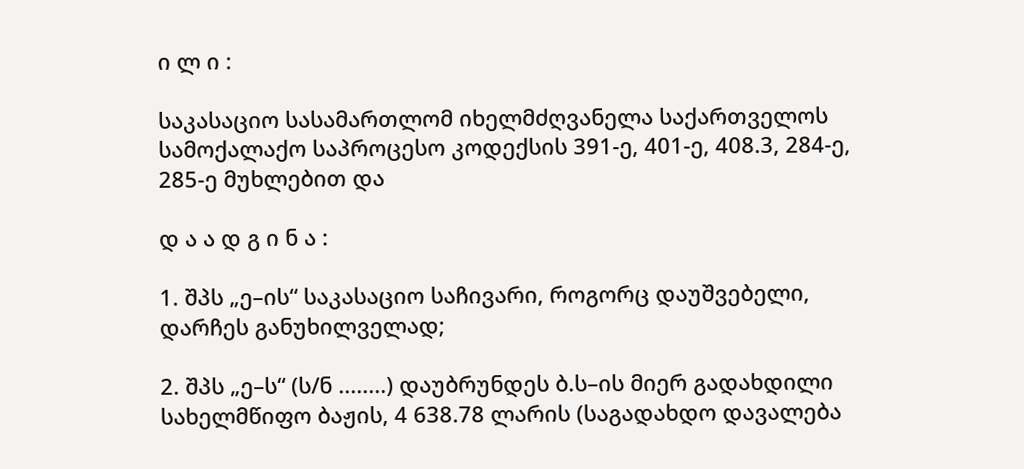ი ლ ი :

საკასაციო სასამართლომ იხელმძღვანელა საქართველოს სამოქალაქო საპროცესო კოდექსის 391-ე, 401-ე, 408.3, 284-ე, 285-ე მუხლებით და

დ ა ა დ გ ი ნ ა :

1. შპს „ე–ის“ საკასაციო საჩივარი, როგორც დაუშვებელი, დარჩეს განუხილველად;

2. შპს „ე–ს“ (ს/ნ ........) დაუბრუნდეს ბ.ს–ის მიერ გადახდილი სახელმწიფო ბაჟის, 4 638.78 ლარის (საგადახდო დავალება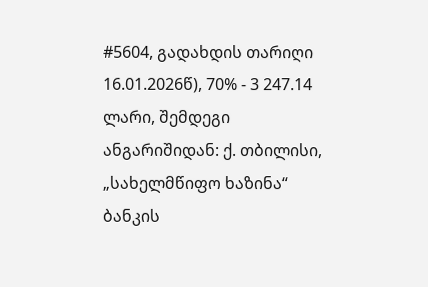#5604, გადახდის თარიღი 16.01.2026წ), 70% - 3 247.14 ლარი, შემდეგი ანგარიშიდან: ქ. თბილისი, „სახელმწიფო ხაზინა“ ბანკის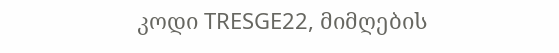კოდი TRESGE22, მიმღების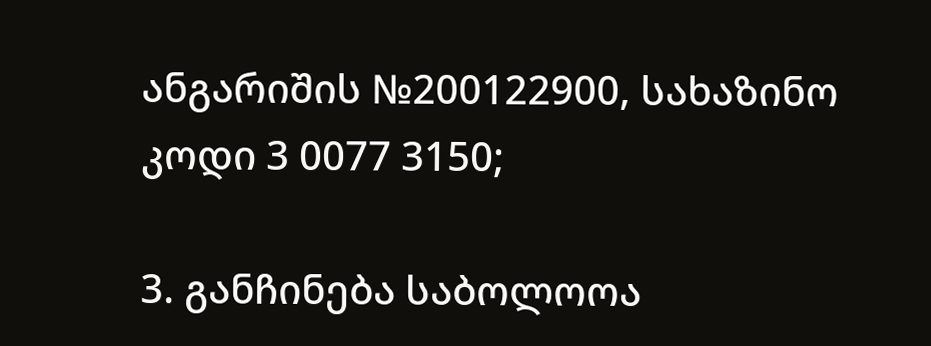ანგარიშის №200122900, სახაზინო კოდი 3 0077 3150;

3. განჩინება საბოლოოა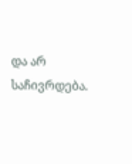და არ საჩივრდება.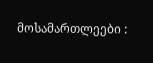მოსამართლეები :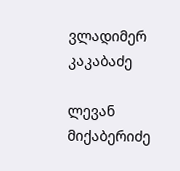ვლადიმერ კაკაბაძე

ლევან მიქაბერიძე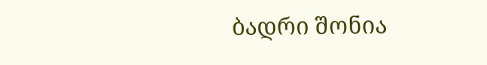ბადრი შონია